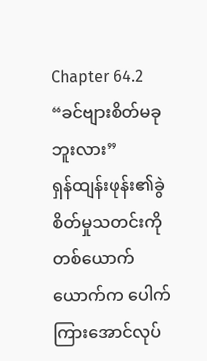Chapter 64.2
“ခင်ဗျားစိတ်မခုဘူးလား”
ရှန်ထျန်းဖုန်း၏ခွဲစိတ်မှုသတင်းကို တစ်ယောက်ယောက်က ပေါက်ကြားအောင်လုပ်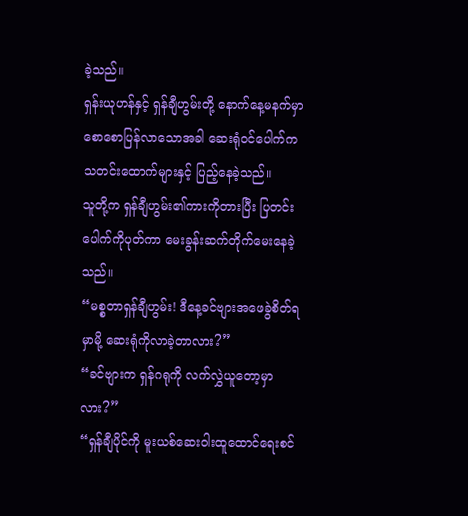ခဲ့သည်။
ရှန်းယုဟန်နှင့် ရှန်ချီဟွမ်းတို့ နောက်နေ့မနက်မှာ စောစောပြန်လာသောအခါ ဆေးရုံဝင်ပေါက်က သတင်းထောက်များနှင့် ပြည့်နေခဲ့သည်။
သူတို့က ရှန်ချီဟွမ်း၏ကားကိုတားပြီး ပြတင်းပေါက်ကိုပုတ်ကာ မေးခွန်းဆက်တိုက်မေးနေခဲ့သည်။
“မစ္စတာရှန်ချီဟွမ်း! ဒီနေ့ခင်ဗျားအဖေခွဲစိတ်ရမှာမို့ ဆေးရုံကိုလာခဲ့တာလား?”
“ခင်ဗျားက ရှန်ဂရုကို လက်လွှဲယူတော့မှာလား?”
“ရှန်ချီပိုင်ကို မူးယစ်ဆေးဝါးထူထောင်ရေးစင်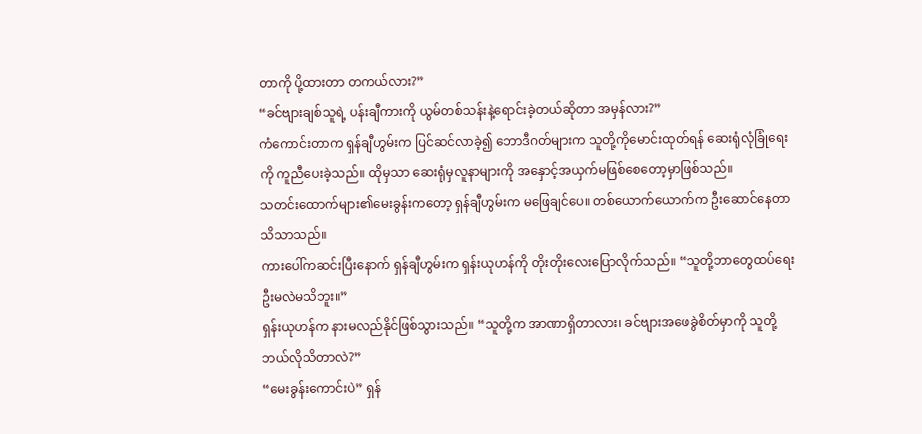တာကို ပို့ထားတာ တကယ်လား?”
“ခင်ဗျားချစ်သူရဲ့ ပန်းချီကားကို ယွမ်တစ်သန်းနဲ့ရောင်းခဲ့တယ်ဆိုတာ အမှန်လား?”
ကံကောင်းတာက ရှန်ချီဟွမ်းက ပြင်ဆင်လာခဲ့၍ ဘောဒီဂတ်များက သူတို့ကိုမောင်းထုတ်ရန် ဆေးရုံလုံခြုံရေးကို ကူညီပေးခဲ့သည်။ ထိုမှသာ ဆေးရုံမှလူနာများကို အနှောင့်အယှက်မဖြစ်စေတော့မှာဖြစ်သည်။
သတင်းထောက်များ၏မေးခွန်းကတော့ ရှန်ချီဟွမ်းက မဖြေချင်ပေ။ တစ်ယောက်ယောက်က ဦးဆောင်နေတာသိသာသည်။
ကားပေါ်ကဆင်းပြီးနောက် ရှန်ချီဟွမ်းက ရှန်းယုဟန်ကို တိုးတိုးလေးပြောလိုက်သည်။ “သူတို့ဘာတွေထပ်ရေးဦးမလဲမသိဘူး။”
ရှန်းယုဟန်က နားမလည်နိုင်ဖြစ်သွားသည်။ “သူတို့က အာဏာရှိတာလား၊ ခင်ဗျားအဖေခွဲစိတ်မှာကို သူတို့ဘယ်လိုသိတာလဲ?”
“မေးခွန်းကောင်းပဲ” ရှန်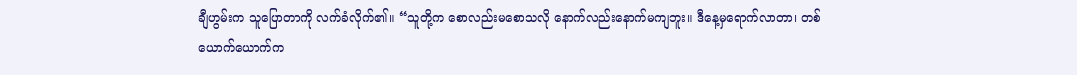ချီဟွမ်းက သူပြောတာကို လက်ခံလိုက်၏။ “သူတို့က စောလည်းမစောသလို နောက်လည်းနောက်မကျဘူး။ ဒီနေ့မှရောက်လာတာ၊ တစ်ယောက်ယောက်က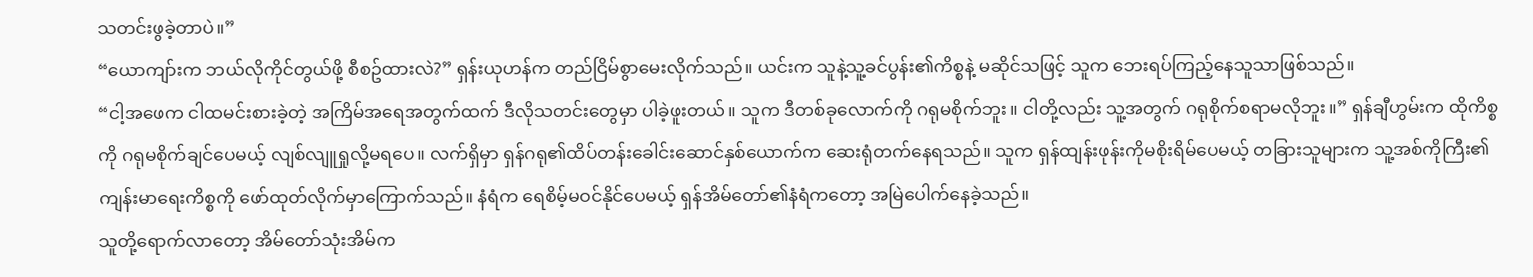သတင်းဖွခဲ့တာပဲ။”
“ယောကျာ်းက ဘယ်လိုကိုင်တွယ်ဖို့ စီစဥ်ထားလဲ?” ရှန်းယုဟန်က တည်ငြိမ်စွာမေးလိုက်သည်။ ယင်းက သူနဲ့သူ့ခင်ပွန်း၏ကိစ္စနဲ့ မဆိုင်သဖြင့် သူက ဘေးရပ်ကြည့်နေသူသာဖြစ်သည်။
“ငါ့အဖေက ငါထမင်းစားခဲ့တဲ့ အကြိမ်အရေအတွက်ထက် ဒီလိုသတင်းတွေမှာ ပါခဲ့ဖူးတယ်။ သူက ဒီတစ်ခုလောက်ကို ဂရုမစိုက်ဘူး။ ငါတို့လည်း သူ့အတွက် ဂရုစိုက်စရာမလိုဘူး။” ရှန်ချီဟွမ်းက ထိုကိစ္စကို ဂရုမစိုက်ချင်ပေမယ့် လျစ်လျူရှုလို့မရပေ။ လက်ရှိမှာ ရှန်ဂရု၏ထိပ်တန်းခေါင်းဆောင်နှစ်ယောက်က ဆေးရုံတက်နေရသည်။ သူက ရှန်ထျန်းဖုန်းကိုမစိုးရိမ်ပေမယ့် တခြားသူများက သူ့အစ်ကိုကြီး၏ကျန်းမာရေးကိစ္စကို ဖော်ထုတ်လိုက်မှာကြောက်သည်။ နံရံက ရေစိမ့်မဝင်နိုင်ပေမယ့် ရှန်အိမ်တော်၏နံရံကတော့ အမြဲပေါက်နေခဲ့သည်။
သူတို့ရောက်လာတော့ အိမ်တော်သုံးအိမ်က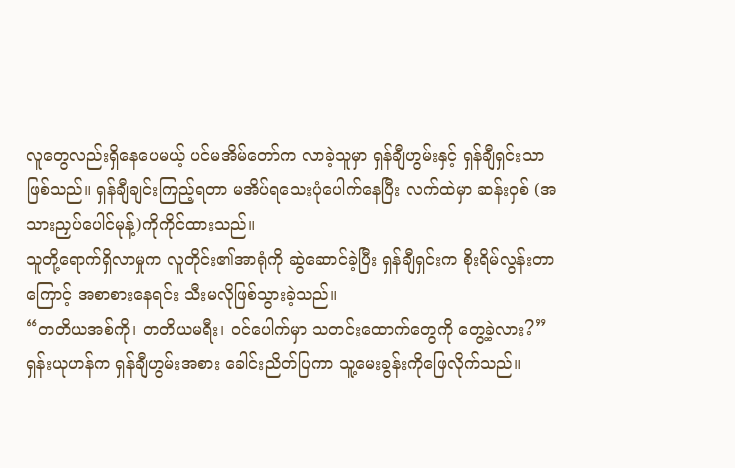လူတွေလည်းရှိနေပေမယ့် ပင်မအိမ်တော်က လာခဲ့သူမှာ ရှန်ချီဟွမ်းနှင့် ရှန်ချီရှင်းသာဖြစ်သည်။ ရှန်ချီချင်းကြည့်ရတာ မအိပ်ရသေးပုံပေါက်နေပြီး လက်ထဲမှာ ဆန်းဝှစ် (အသားညှပ်ပေါင်မုန့်)ကိုကိုင်ထားသည်။
သူတို့ရောက်ရှိလာမှုက လူတိုင်း၏အာရုံကို ဆွဲဆောင်ခဲ့ပြီး ရှန်ချီရှင်းက စိုးရိမ်လွန်းတာကြောင့် အစာစားနေရင်း သီးမလိုဖြစ်သွားခဲ့သည်။
“တတိယအစ်ကို၊ တတိယမရီး၊ ဝင်ပေါက်မှာ သတင်းထောက်တွေကို တွေ့ခဲ့လား?”
ရှန်းယုဟန်က ရှန်ချီဟွမ်းအစား ခေါင်းညိတ်ပြကာ သူ့မေးခွန်းကိုဖြေလိုက်သည်။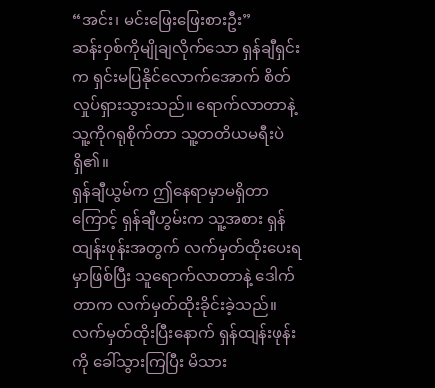“အင်း၊ မင်းဖြေးဖြေးစားဦး”
ဆန်းဝှစ်ကိုမျိုချလိုက်သော ရှန်ချီရှင်းက ရှင်းမပြနိုင်လောက်အောက် စိတ်လှုပ်ရှားသွားသည်။ ရောက်လာတာနဲ့ သူ့ကိုဂရုစိုက်တာ သူ့တတိယမရီးပဲရှိ၏။
ရှန်ချီယွမ်က ဤနေရာမှာမရှိတာကြောင့် ရှန်ချီဟွမ်းက သူ့အစား ရှန်ထျန်းဖုန်းအတွက် လက်မှတ်ထိုးပေးရမှာဖြစ်ပြီး သူရောက်လာတာနဲ့ ဒေါက်တာက လက်မှတ်ထိုးခိုင်းခဲ့သည်။
လက်မှတ်ထိုးပြီးနောက် ရှန်ထျန်းဖုန်းကို ခေါ်သွားကြပြီး မိသား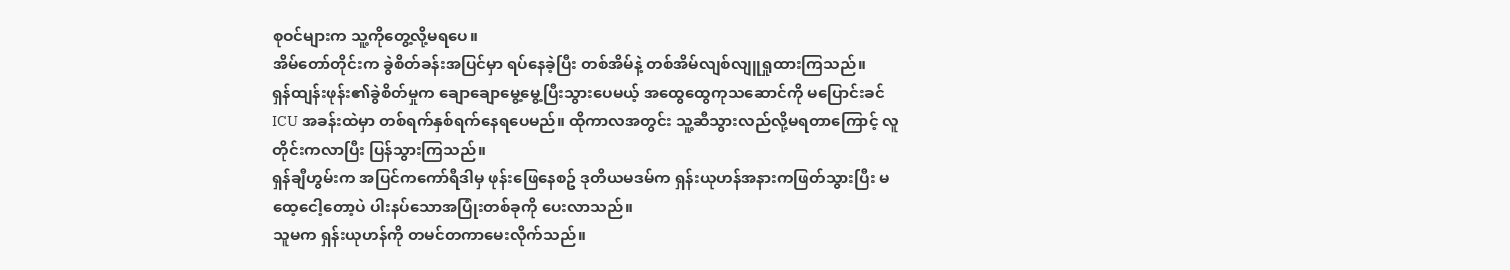စုဝင်များက သူ့ကိုတွေ့လို့မရပေ။
အိမ်တော်တိုင်းက ခွဲစိတ်ခန်းအပြင်မှာ ရပ်နေခဲ့ပြီး တစ်အိမ်နဲ့ တစ်အိမ်လျစ်လျူရှုထားကြသည်။
ရှန်ထျန်းဖုန်း၏ခွဲစိတ်မှုက ချောချောမွေ့မွေ့ပြီးသွားပေမယ့် အထွေထွေကုသဆောင်ကို မပြောင်းခင် ICU အခန်းထဲမှာ တစ်ရက်နှစ်ရက်နေရပေမည်။ ထိုကာလအတွင်း သူ့ဆီသွားလည်လို့မရတာကြောင့် လူတိုင်းကလာပြီး ပြန်သွားကြသည်။
ရှန်ချီဟွမ်းက အပြင်ကကော်ရီဒါမှ ဖုန်းဖြေနေစဥ် ဒုတိယမဒမ်က ရှန်းယုဟန်အနားကဖြတ်သွားပြီး မထေ့ငေါ့တော့ပဲ ပါးနပ်သောအပြုံးတစ်ခုကို ပေးလာသည်။
သူမက ရှန်းယုဟန်ကို တမင်တကာမေးလိုက်သည်။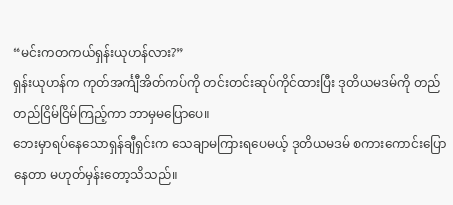“မင်းကတကယ်ရှန်းယုဟန်လား?”
ရှန်းယုဟန်က ကုတ်အင်္ကျီအိတ်ကပ်ကို တင်းတင်းဆုပ်ကိုင်ထားပြီး ဒုတိယမဒမ်ကို တည်တည်ငြိမ်ငြိမ်ကြည့်ကာ ဘာမှမပြောပေ။
ဘေးမှာရပ်နေသောရှန်ချီရှင်းက သေချာမကြားရပေမယ့် ဒုတိယမဒမ် စကားကောင်းပြောနေတာ မဟုတ်မှန်းတော့သိသည်။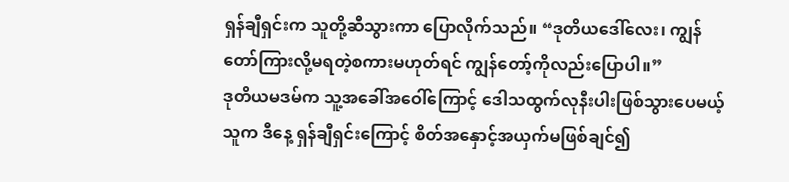ရှန်ချီရှင်းက သူတို့ဆီသွားကာ ပြောလိုက်သည်။ “ဒုတိယဒေါ်လေး၊ ကျွန်တော်ကြားလို့မရတဲ့စကားမဟုတ်ရင် ကျွန်တော့်ကိုလည်းပြောပါ။”
ဒုတိယမဒမ်က သူ့အခေါ်အဝေါ်ကြောင့် ဒေါသထွက်လုနီးပါးဖြစ်သွားပေမယ့် သူက ဒီနေ့ ရှန်ချီရှင်းကြောင့် စိတ်အနှောင့်အယှက်မဖြစ်ချင်၍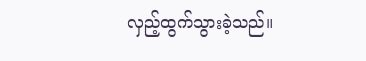လှည့်ထွက်သွားခဲ့သည်။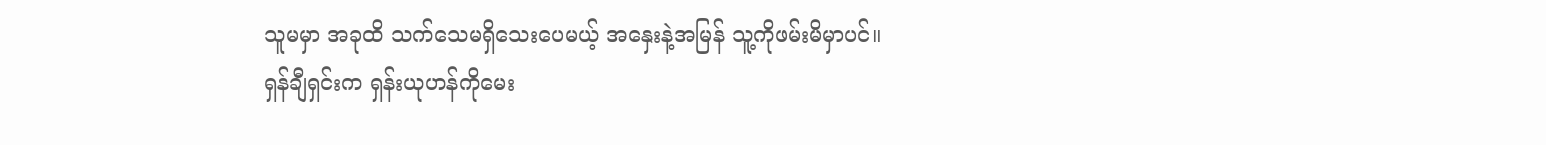သူမမှာ အခုထိ သက်သေမရှိသေးပေမယ့် အနှေးနဲ့အမြန် သူ့ကိုဖမ်းမိမှာပင်။
ရှန်ချီရှင်းက ရှန်းယုဟန်ကိုမေး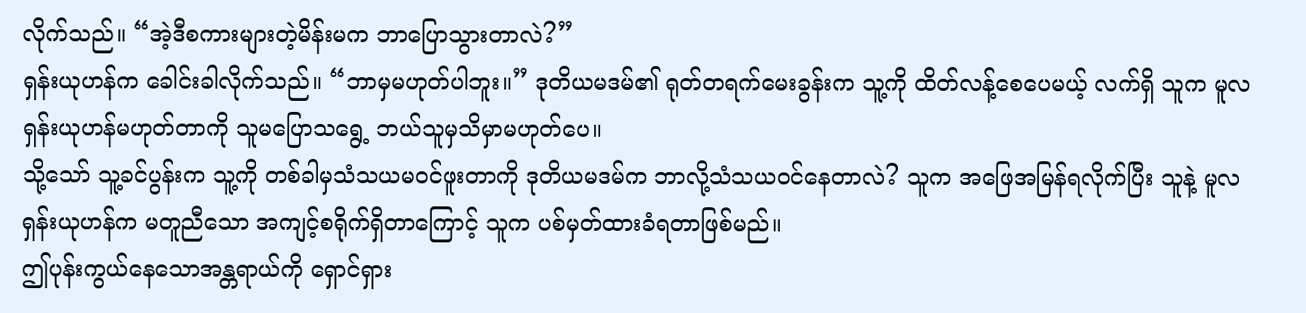လိုက်သည်။ “အဲ့ဒီစကားများတဲ့မိန်းမက ဘာပြောသွားတာလဲ?”
ရှန်းယုဟန်က ခေါင်းခါလိုက်သည်။ “ဘာမှမဟုတ်ပါဘူး။” ဒုတိယမဒမ်၏ ရုတ်တရက်မေးခွန်းက သူ့ကို ထိတ်လန့်စေပေမယ့် လက်ရှိ သူက မူလရှန်းယုဟန်မဟုတ်တာကို သူမပြောသရွေ့ ဘယ်သူမှသိမှာမဟုတ်ပေ။
သို့သော် သူ့ခင်ပွန်းက သူ့ကို တစ်ခါမှသံသယမဝင်ဖူးတာကို ဒုတိယမဒမ်က ဘာလို့သံသယဝင်နေတာလဲ? သူက အဖြေအမြန်ရလိုက်ပြီး သူနဲ့ မူလရှန်းယုဟန်က မတူညီသော အကျင့်စရိုက်ရှိတာကြောင့် သူက ပစ်မှတ်ထားခံရတာဖြစ်မည်။
ဤပုန်းကွယ်နေသောအန္တရာယ်ကို ရှောင်ရှား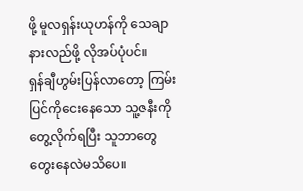ဖို့ မူလရှန်းယုဟန်ကို သေချာနားလည်ဖို့ လိုအပ်ပုံပင်။
ရှန်ချီဟွမ်းပြန်လာတော့ ကြမ်းပြင်ကိုငေးနေသော သူ့ဇနီးကိုတွေ့လိုက်ရပြီး သူဘာတွေတွေးနေလဲမသိပေ။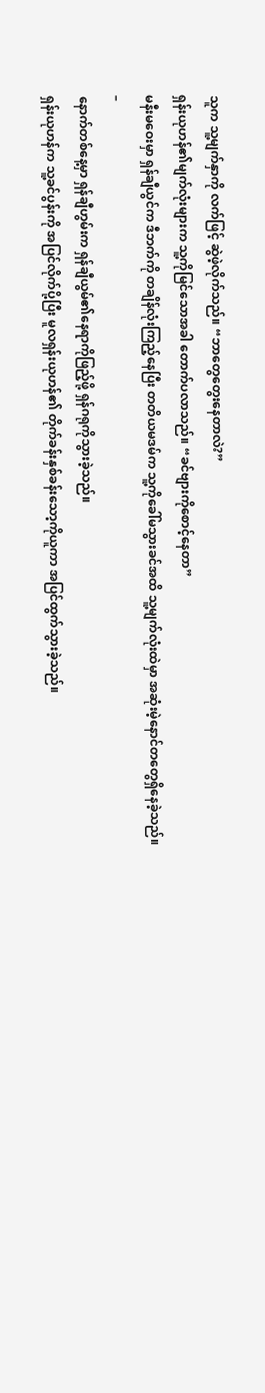သူက သူ့မျက်နှာကို လက်ဖြင့် ဆွဲဖဲ့လိုက်သည်။ “ဘာတွေတွေးနေတာလဲ?”
ရှန်းယုဟန်၏မျက်လုံးများက သူ့ကိုမြင်သောအခါ တောက်ပလာသည်။ “ခင်ဗျားကိုစောင့်နေတာ”
မနီးမဝေးမှာ ရှန်ချီယွင်က ဒီဘက်ကို တချိန်လုံးကြည့်နေပြီး တတိယမဒမ်က သူ့ကိုခေါ်မသွားခင်အထိ သူ့မျက်လုံးထဲမှာ အဆုံးမဲ့နောင်တတွေရှိနေခဲ့သည်။
–
နောက်တစ်နေ့မှာ ရှန်ချီဟွမ်းက ရှန်ချီယွမ်၏နေရာကိုဖြည့်ဖို့ ရှန်ဂရုကိုသွားခဲ့သည်။
ရှန်းယုဟန်က သူ့ခင်ပွန်းကို အပြင်လိုက်ပို့ပြီး မူလရှန်းယုဟန်၏ တိုက်ခန်းနှစ်ခန်းသော့ကိုယူကာ အပြင်ထွက်သွားခဲ့သည်။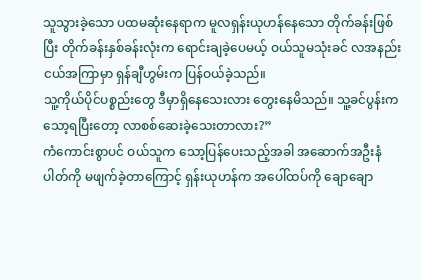သူသွားခဲ့သော ပထမဆုံးနေရာက မူလရှန်းယုဟန်နေသော တိုက်ခန်းဖြစ်ပြီး တိုက်ခန်းနှစ်ခန်းလုံးက ရောင်းချခဲ့ပေမယ့် ဝယ်သူမသုံးခင် လအနည်းငယ်အကြာမှာ ရှန်ချီဟွမ်းက ပြန်ဝယ်ခဲ့သည်။
သူ့ကိုယ်ပိုင်ပစ္စည်းတွေ ဒီမှာရှိနေသေးလား တွေးနေမိသည်။ သူ့ခင်ပွန်းက သော့ရပြီးတော့ လာစစ်ဆေးခဲ့သေးတာလား?”
ကံကောင်းစွာပင် ဝယ်သူက သော့ပြန်ပေးသည့်အခါ အဆောက်အဦးနံပါတ်ကို မဖျက်ခဲ့တာကြောင့် ရှန်းယုဟန်က အပေါ်ထပ်ကို ချောချော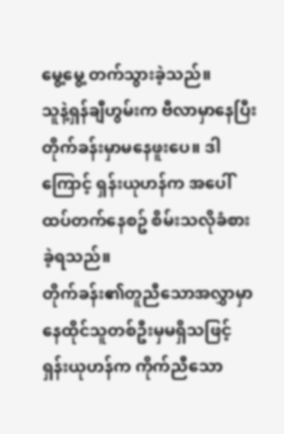မွေ့မွေ့ တက်သွားခဲ့သည်။
သူနဲ့ရှန်ချီဟွမ်းက ဗီလာမှာနေပြီး တိုက်ခန်းမှာမနေဖူးပေ။ ဒါကြောင့် ရှန်းယုဟန်က အပေါ်ထပ်တက်နေစဥ် စိမ်းသလိုခံစားခဲ့ရသည်။
တိုက်ခန်း၏တူညီသောအလွှာမှာ နေထိုင်သူတစ်ဦးမှမရှိသဖြင့် ရှန်းယုဟန်က ကိုက်ညီသော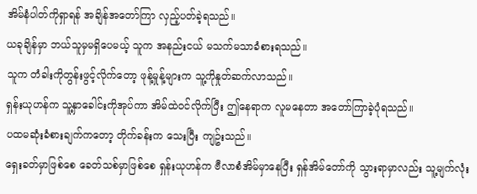အိမ်နံပါတ်ကိုရှာရန် အချိန်အတော်ကြာ လှည့်ပတ်ခဲ့ရသည်။
ယခုချိန်မှာ ဘယ်သူမှမရှိပေမယ့် သူက အနည်းငယ် မသက်မသာခံစားရသည်။
သူက တံခါးကိုတွန်းဖွင့်လိုက်တော့ ဖုန့်မှုန့်များက သူ့ကိုနှုတ်ဆက်လာသည်။
ရှန်းယုဟန်က သူ့နှာခေါင်းကိုအုပ်ကာ အိမ်ထဲဝင်လိုက်ပြီး ဤနေရာက လူမနေတာ အတော်ကြာခဲ့ပုံရသည်။
ပထမဆုံးခံစားချက်ကတော့ တိုက်ခန်းက သေးပြီး ကျဥ်းသည်။
ရှေးခတ်မှာဖြစ်စေ ခေတ်သစ်မှာဖြစ်စေ ရှန်းယုဟန်က ဗီလာစံအိမ်မှာနေပြီး ရှန်အိမ်တော်ကို သွားရာမှာလည်း သူ့မျက်လုံး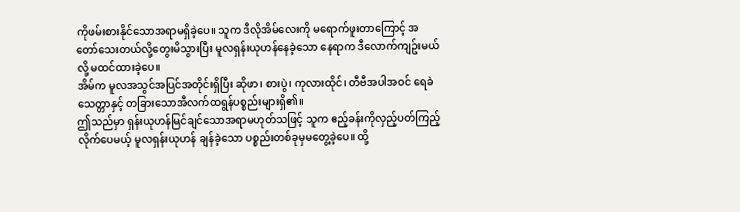ကိုဖမ်းစားနိုင်သောအရာမရှိခဲ့ပေ။ သူက ဒီလိုအိမ်လေးကို မရောက်ဖူးတာကြောင့် အတော်သေးတယ်လို့တွေးမိသွားပြီး မူလရှန်းယုဟန်နေခဲ့သော နေရာက ဒီလောက်ကျဥ်းမယ်လို့ မထင်ထားခဲ့ပေ။
အိမ်က မူလအသွင်အပြင်အတိုင်းရှိပြီး ဆိုဖာ၊ စားပွဲ၊ ကုလားထိုင်၊ တီဗီအပါအဝင် ရေခဲသေတ္တာနှင့် တခြားသောအီလက်ထရွန်ပစ္စည်းများရှိ၏။
ဤသည်မှာ ရှန်းယုဟန်မြင်ချင်သောအရာမဟုတ်သဖြင့် သူက ဧည့်ခန်းကိုလှည့်ပတ်ကြည့်လိုက်ပေမယ့် မူလရှန်းယုဟန် ချန်ခဲ့သော ပစ္စည်းတစ်ခုမှမတွေ့ခဲ့ပေ။ ထို့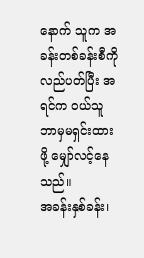နောက် သူက အခန်းတစ်ခန်းစီကို လည်ပတ်ပြီး အရင်က ဝယ်သူ ဘာမှမရှင်းထားဖို့ မျှော်လင့်နေသည်။
အခန်းနှစ်ခန်း၊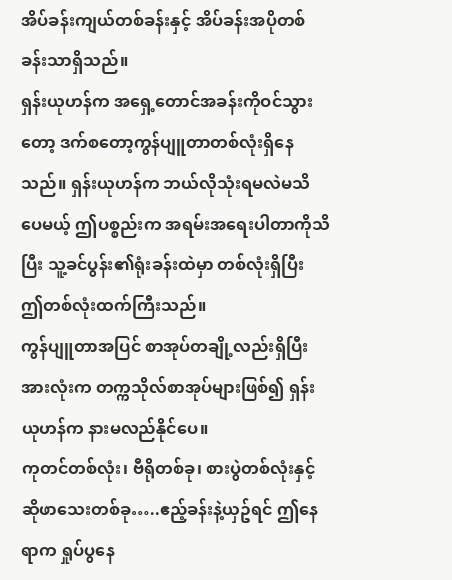အိပ်ခန်းကျယ်တစ်ခန်းနှင့် အိပ်ခန်းအပိုတစ်ခန်းသာရှိသည်။
ရှန်းယုဟန်က အရှေ့တောင်အခန်းကိုဝင်သွားတော့ ဒက်စတော့ကွန်ပျူတာတစ်လုံးရှိနေသည်။ ရှန်းယုဟန်က ဘယ်လိုသုံးရမလဲမသိပေမယ့် ဤပစ္စည်းက အရမ်းအရေးပါတာကိုသိပြီး သူ့ခင်ပွန်း၏ရုံးခန်းထဲမှာ တစ်လုံးရှိပြီး ဤတစ်လုံးထက်ကြီးသည်။
ကွန်ပျူတာအပြင် စာအုပ်တချို့လည်းရှိပြီး အားလုံးက တက္ကသိုလ်စာအုပ်များဖြစ်၍ ရှန်းယုဟန်က နားမလည်နိုင်ပေ။
ကုတင်တစ်လုံး၊ ဗီရိုတစ်ခု၊ စားပွဲတစ်လုံးနှင့် ဆိုဖာသေးတစ်ခု…..ဧည့်ခန်းနဲ့ယှဥ်ရင် ဤနေရာက ရှုပ်ပွနေ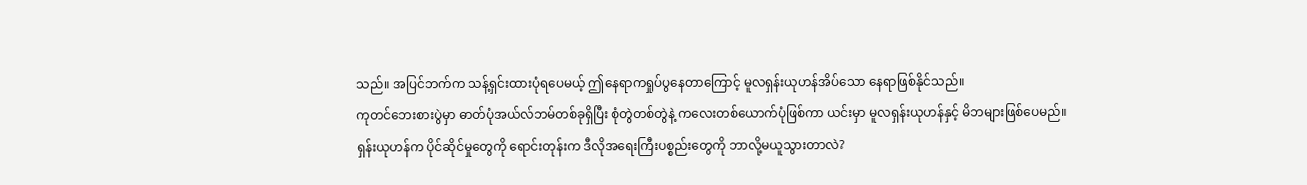သည်။ အပြင်ဘက်က သန့်ရှင်းထားပုံရပေမယ့် ဤနေရာကရှုပ်ပွနေတာကြောင့် မူလရှန်းယုဟန်အိပ်သော နေရာဖြစ်နိုင်သည်။
ကုတင်ဘေးစားပွဲမှာ ဓာတ်ပုံအယ်လ်ဘမ်တစ်ခုရှိပြီး စုံတွဲတစ်တွဲနဲ့ ကလေးတစ်ယောက်ပုံဖြစ်ကာ ယင်းမှာ မူလရှန်းယုဟန်နှင့် မိဘများဖြစ်ပေမည်။
ရှန်းယုဟန်က ပိုင်ဆိုင်မှုတွေကို ရောင်းတုန်းက ဒီလိုအရေးကြီးပစ္စည်းတွေကို ဘာလို့မယူသွားတာလဲ?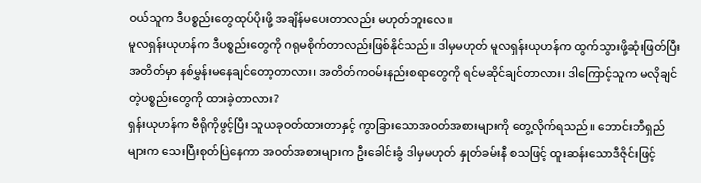ဝယ်သူက ဒီပစ္စည်းတွေထုပ်ပိုးဖို့ အချိန်မပေးတာလည်း မဟုတ်ဘူးလေ။
မူလရှန်းယုဟန်က ဒီပစ္စည်းတွေကို ဂရုမစိုက်တာလည်းဖြစ်နိုင်သည်။ ဒါမှမဟုတ် မူလရှန်းယုဟန်က ထွက်သွားဖို့ဆုံးဖြတ်ပြီး အတိတ်မှာ နစ်မွှန်းမနေချင်တော့တာလား၊ အတိတ်ကဝမ်းနည်းစရာတွေကို ရင်မဆိုင်ချင်တာလား၊ ဒါကြောင့်သူက မလိုချင်တဲ့ပစ္စည်းတွေကို ထားခဲ့တာလား?
ရှန်းယုဟန်က ဗီရိုကိုဖွင့်ပြီး သူယခုဝတ်ထားတာနှင့် ကွာခြားသောအဝတ်အစားများကို တွေ့လိုက်ရသည်။ ဘောင်းဘီရှည်များက သေးပြီးစုတ်ပြဲနေကာ အဝတ်အစားများက ဦးခေါင်းခွံ ဒါမှမဟုတ် နှုတ်ခမ်းနီ စသဖြင့် ထူးဆန်းသောဒီဇိုင်းဖြင့်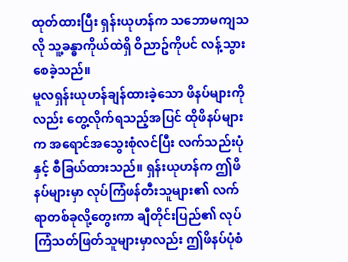ထုတ်ထားပြီး ရှန်းယုဟန်က သဘောမကျသလို သူ့ခန္ဓာကိုယ်ထဲရှိ ဝိညာဥ်ကိုပင် လန့်သွားစေခဲ့သည်။
မူလရှန်းယုဟန်ချန်ထားခဲ့သော ဖိနပ်များကိုလည်း တွေ့လိုက်ရသည့်အပြင် ထိုဖိနပ်များက အရောင်အသွေးစုံလင်ပြီး လက်သည်းပုံနှင့် စီခြယ်ထားသည်။ ရှန်းယုဟန်က ဤဖိနပ်များမှာ လုပ်ကြံဖန်တီးသူများ၏ လက်ရာတစ်ခုလို့တွေးကာ ချီတိုင်းပြည်၏ လုပ်ကြံသတ်ဖြတ်သူများမှာလည်း ဤဖိနပ်ပုံစံ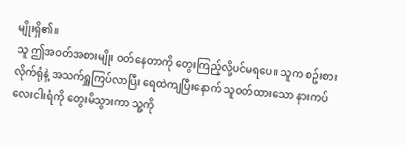မျိုးရှိ၏။
သူ ဤအဝတ်အစားမျိုး ဝတ်နေတာကို တွေးကြည့်လို့ပင်မရပေ။ သူက စဥ်းစားလိုက်ရုံနဲ့ အသက်ရှူကြပ်လာပြီး ရေထဲကျပြီးနောက် သူဝတ်ထားသော နားကပ်လေးငါးရံကို တွေးမိသွားကာ သူ့ကို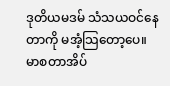ဒုတိယမဒမ် သံသယဝင်နေတာကို မအံ့သြတော့ပေ။
မာစတာအိပ်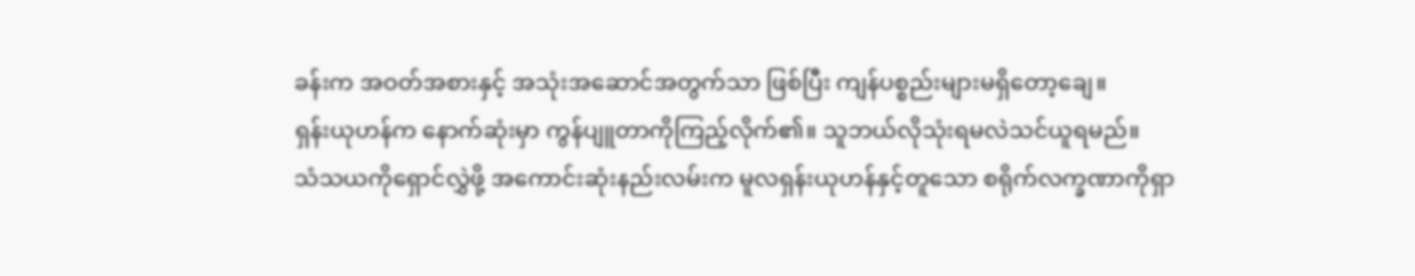ခန်းက အဝတ်အစားနှင့် အသုံးအဆောင်အတွက်သာ ဖြစ်ပြီး ကျန်ပစ္စည်းများမရှိတော့ချေ။
ရှန်းယုဟန်က နောက်ဆုံးမှာ ကွန်ပျူတာကိုကြည့်လိုက်၏။ သူဘယ်လိုသုံးရမလဲသင်ယူရမည်။
သံသယကိုရှောင်လွှဲဖို့ အကောင်းဆုံးနည်းလမ်းက မူလရှန်းယုဟန်နှင့်တူသော စရိုက်လက္ခဏာကိုရှာ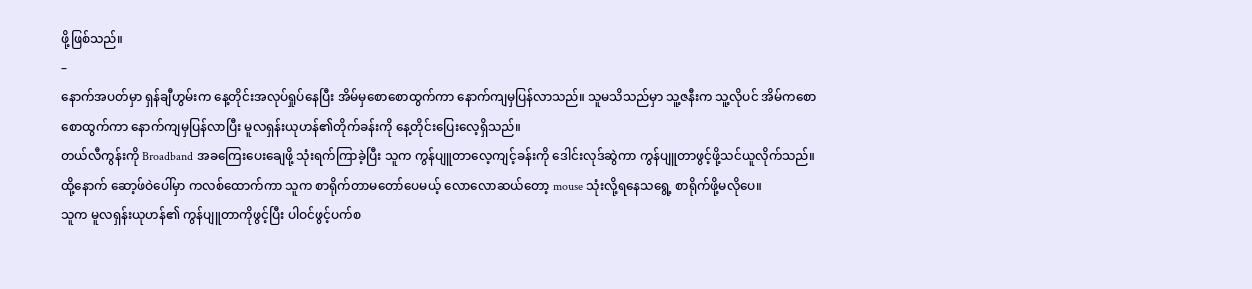ဖို့ဖြစ်သည်။
–
နောက်အပတ်မှာ ရှန်ချီဟွမ်းက နေ့တိုင်းအလုပ်ရှုပ်နေပြီး အိမ်မှစောစောထွက်ကာ နောက်ကျမှပြန်လာသည်။ သူမသိသည်မှာ သူ့ဇနီးက သူ့လိုပင် အိမ်ကစောစောထွက်ကာ နောက်ကျမှပြန်လာပြီး မူလရှန်းယုဟန်၏တိုက်ခန်းကို နေ့တိုင်းပြေးလေ့ရှိသည်။
တယ်လီကွန်းကို Broadband အခကြေးပေးချေဖို့ သုံးရက်ကြာခဲ့ပြီး သူက ကွန်ပျူတာလေ့ကျင့်ခန်းကို ဒေါင်းလုဒ်ဆွဲကာ ကွန်ပျူတာဖွင့်ဖို့သင်ယူလိုက်သည်။ ထို့နောက် ဆော့ဖ်ဝဲပေါ်မှာ ကလစ်ထောက်ကာ သူက စာရိုက်တာမတော်ပေမယ့် လောလောဆယ်တော့ mouse သုံးလို့ရနေသရွေ့ စာရိုက်ဖို့မလိုပေ။
သူက မူလရှန်းယုဟန်၏ ကွန်ပျူတာကိုဖွင့်ပြီး ပါဝင်ဖွင့်ပက်စ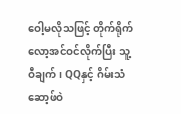ဝေါ့မလိုသဖြင့် တိုက်ရိုက်လော့အင်ဝင်လိုက်ပြီး သူ့ဝီချက်၊ QQနှင့် ဂိမ်းသံဆော့ဖ်ဝဲ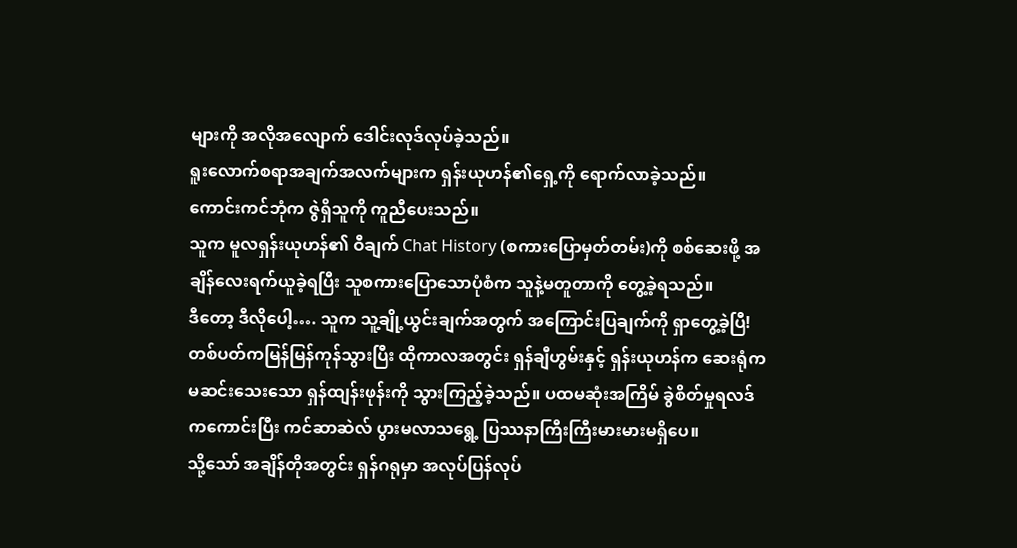များကို အလိုအလျောက် ဒေါင်းလုဒ်လုပ်ခဲ့သည်။
ရူးလောက်စရာအချက်အလက်များက ရှန်းယုဟန်၏ရှေ့ကို ရောက်လာခဲ့သည်။
ကောင်းကင်ဘုံက ဇွဲရှိသူကို ကူညီပေးသည်။
သူက မူလရှန်းယုဟန်၏ ဝီချက် Chat History (စကားပြောမှတ်တမ်း)ကို စစ်ဆေးဖို့ အချိန်လေးရက်ယူခဲ့ရပြီး သူစကားပြောသောပုံစံက သူနဲ့မတူတာကို တွေ့ခဲ့ရသည်။
ဒီတော့ ဒီလိုပေါ့…. သူက သူ့ချို့ယွင်းချက်အတွက် အကြောင်းပြချက်ကို ရှာတွေ့ခဲ့ပြီ!
တစ်ပတ်ကမြန်မြန်ကုန်သွားပြီး ထိုကာလအတွင်း ရှန်ချီဟွမ်းနှင့် ရှန်းယုဟန်က ဆေးရုံကမဆင်းသေးသော ရှန်ထျန်းဖုန်းကို သွားကြည့်ခဲ့သည်။ ပထမဆုံးအကြိမ် ခွဲစိတ်မှုရလဒ်ကကောင်းပြီး ကင်ဆာဆဲလ် ပွားမလာသရွေ့ ပြဿနာကြီးကြီးမားမားမရှိပေ။
သို့သော် အချိန်တိုအတွင်း ရှန်ဂရုမှာ အလုပ်ပြန်လုပ်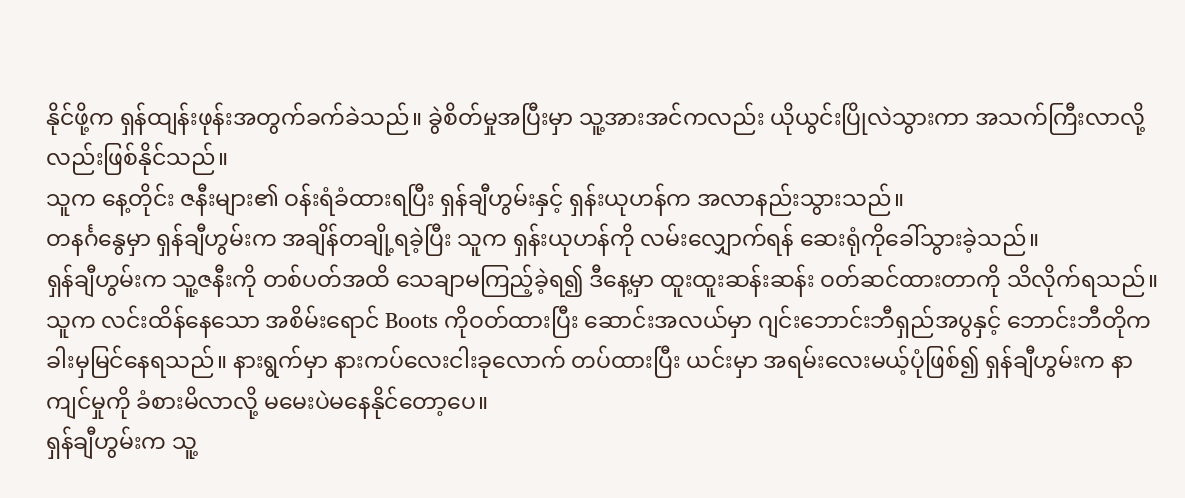နိုင်ဖို့က ရှန်ထျန်းဖုန်းအတွက်ခက်ခဲသည်။ ခွဲစိတ်မှုအပြီးမှာ သူ့အားအင်ကလည်း ယိုယွင်းပြိုလဲသွားကာ အသက်ကြီးလာလို့လည်းဖြစ်နိုင်သည်။
သူက နေ့တိုင်း ဇနီးများ၏ ဝန်းရံခံထားရပြီး ရှန်ချီဟွမ်းနှင့် ရှန်းယုဟန်က အလာနည်းသွားသည်။
တနင်္ဂနွေမှာ ရှန်ချီဟွမ်းက အချိန်တချို့ရခဲ့ပြီး သူက ရှန်းယုဟန်ကို လမ်းလျှောက်ရန် ဆေးရုံကိုခေါ်သွားခဲ့သည်။
ရှန်ချီဟွမ်းက သူ့ဇနီးကို တစ်ပတ်အထိ သေချာမကြည့်ခဲ့ရ၍ ဒီနေ့မှာ ထူးထူးဆန်းဆန်း ဝတ်ဆင်ထားတာကို သိလိုက်ရသည်။
သူက လင်းထိန်နေသော အစိမ်းရောင် Boots ကိုဝတ်ထားပြီး ဆောင်းအလယ်မှာ ဂျင်းဘောင်းဘီရှည်အပွနှင့် ဘောင်းဘီတိုက ခါးမှမြင်နေရသည်။ နားရွက်မှာ နားကပ်လေးငါးခုလောက် တပ်ထားပြီး ယင်းမှာ အရမ်းလေးမယ့်ပုံဖြစ်၍ ရှန်ချီဟွမ်းက နာကျင်မှုကို ခံစားမိလာလို့ မမေးပဲမနေနိုင်တော့ပေ။
ရှန်ချီဟွမ်းက သူ့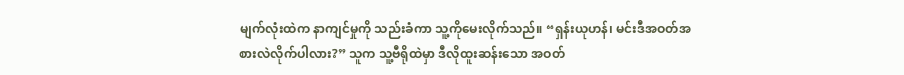မျက်လုံးထဲက နာကျင်မှုကို သည်းခံကာ သူ့ကိုမေးလိုက်သည်။ “ရှန်းယုဟန်၊ မင်းဒီအဝတ်အစားလဲလိုက်ပါလား?” သူက သူ့ဗီရိုထဲမှာ ဒီလိုထူးဆန်းသော အဝတ်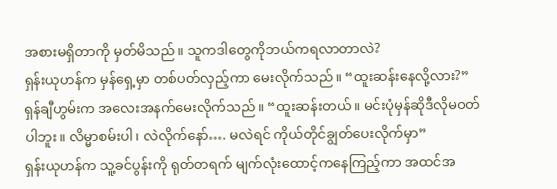အစားမရှိတာကို မှတ်မိသည်။ သူကဒါတွေကိုဘယ်ကရလာတာလဲ?
ရှန်းယုဟန်က မှန်ရှေ့မှာ တစ်ပတ်လှည့်ကာ မေးလိုက်သည်။ “ထူးဆန်းနေလို့လား?”
ရှန်ချီဟွမ်းက အလေးအနက်မေးလိုက်သည်။ “ထူးဆန်းတယ်။ မင်းပုံမှန်ဆိုဒီလိုမဝတ်ပါဘူး။ လိမ္မာစမ်းပါ၊ လဲလိုက်နော်…. မလဲရင် ကိုယ်တိုင်ချွတ်ပေးလိုက်မှာ”
ရှန်းယုဟန်က သူ့ခင်ပွန်းကို ရုတ်တရက် မျက်လုံးထောင့်ကနေကြည့်ကာ အထင်အ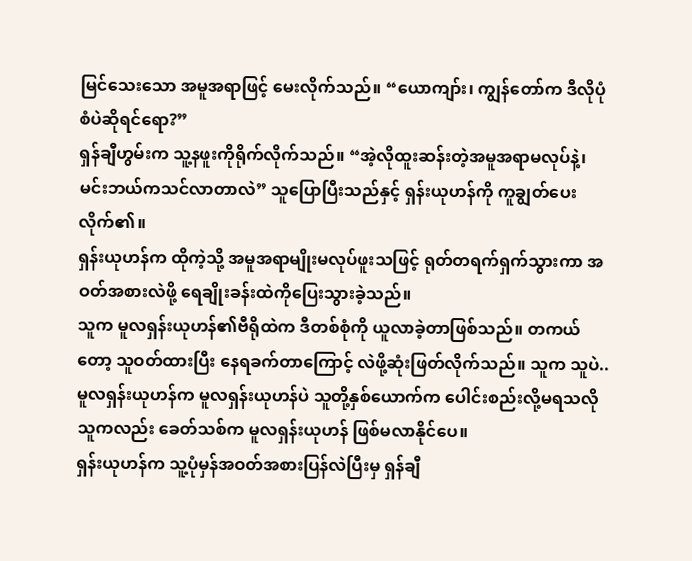မြင်သေးသော အမူအရာဖြင့် မေးလိုက်သည်။ “ယောကျာ်း၊ ကျွန်တော်က ဒီလိုပုံစံပဲဆိုရင်ရော?”
ရှန်ချီဟွမ်းက သူ့နဖူးကိုရိုက်လိုက်သည်။ “အဲ့လိုထူးဆန်းတဲ့အမူအရာမလုပ်နဲ့၊ မင်းဘယ်ကသင်လာတာလဲ” သူပြောပြီးသည်နှင့် ရှန်းယုဟန်ကို ကူချွတ်ပေးလိုက်၏။
ရှန်းယုဟန်က ထိုကဲ့သို့ အမူအရာမျိုးမလုပ်ဖူးသဖြင့် ရုတ်တရက်ရှက်သွားကာ အဝတ်အစားလဲဖို့ ရေချိုးခန်းထဲကိုပြေးသွားခဲ့သည်။
သူက မူလရှန်းယုဟန်၏ဗီရိုထဲက ဒီတစ်စုံကို ယူလာခဲ့တာဖြစ်သည်။ တကယ်တော့ သူဝတ်ထားပြီး နေရခက်တာကြောင့် လဲဖို့ဆုံးဖြတ်လိုက်သည်။ သူက သူပဲ.. မူလရှန်းယုဟန်က မူလရှန်းယုဟန်ပဲ သူတို့နှစ်ယောက်က ပေါင်းစည်းလို့မရသလို သူကလည်း ခေတ်သစ်က မူလရှန်းယုဟန် ဖြစ်မလာနိုင်ပေ။
ရှန်းယုဟန်က သူ့ပုံမှန်အဝတ်အစားပြန်လဲပြီးမှ ရှန်ချီ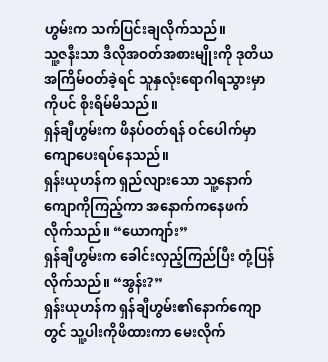ဟွမ်းက သက်ပြင်းချလိုက်သည်။
သူ့ဇနီးသာ ဒီလိုအဝတ်အစားမျိုးကို ဒုတိယအကြိမ်ဝတ်ခဲ့ရင် သူနှလုံးရောဂါရသွားမှာကိုပင် စိုးရိမ်မိသည်။
ရှန်ချီဟွမ်းက ဖိနပ်ဝတ်ရန် ဝင်ပေါက်မှာကျောပေးရပ်နေသည်။
ရှန်းယုဟန်က ရှည်လျားသော သူ့နောက်ကျောကိုကြည့်ကာ အနောက်ကနေဖက်လိုက်သည်။ “ယောကျာ်း”
ရှန်ချီဟွမ်းက ခေါင်းလှည့်ကြည်ပြီး တုံ့ပြန်လိုက်သည်။ “အွန်း?”
ရှန်းယုဟန်က ရှန်ချီဟွမ်း၏နောက်ကျောတွင် သူ့ပါးကိုဖိထားကာ မေးလိုက်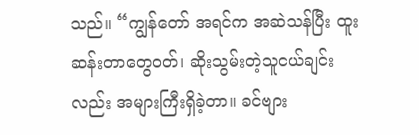သည်။ “ကျွန်တော် အရင်က အဆဲသန်ပြီး ထူးဆန်းတာတွေဝတ်၊ ဆိုးသွမ်းတဲ့သူငယ်ချင်းလည်း အများကြီးရှိခဲ့တာ။ ခင်ဗျား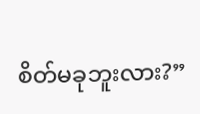စိတ်မခုဘူးလား?”